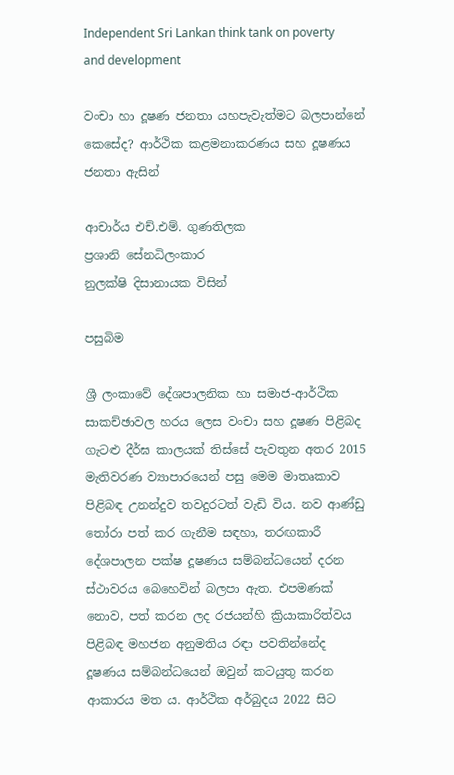Independent Sri Lankan think tank on poverty and development

වංචා හා දූෂණ ජනතා යහපැවැත්මට බලපාන්නේ කෙසේද? ආර්ථික කළමනාකරණය සහ දූෂණය ජනතා ඇසින්

ආචාර්ය එච්.එම්. ගුණතිලක
ප්‍රශානි සේනධිලංකාර
නුලක්ෂි දිසානායක විසින්

පසුබිම

ශ්‍රී ලංකාවේ දේශපාලනික හා සමාජ-ආර්ථික සාකච්ඡාවල හරය ලෙස වංචා සහ දූෂණ පිළිබද ගැටළු දීර්ඝ කාලයක් තිස්සේ පැවතුන අතර 2015 මැතිවරණ ව්‍යාපාරයෙන් පසු මෙම මාතෘකාව පිළිබඳ උනන්දුව තවදුරටත් වැඩි විය. නව ආණ්ඩු තෝරා පත් කර ගැනීම සඳහා, තරඟකාරී දේශපාලන පක්ෂ දූෂණය සම්බන්ධයෙන් දරන ස්ථාවරය බෙහෙවින් බලපා ඇත. එපමණක් නොව, පත් කරන ලද රජයන්හි ක්‍රියාකාරිත්වය පිළිබඳ මහජන අනුමතිය රඳා පවතින්නේද දූෂණය සම්බන්ධයෙන් ඔවුන් කටයුතු කරන ආකාරය මත ය. ආර්ථික අර්බුදය 2022 සිට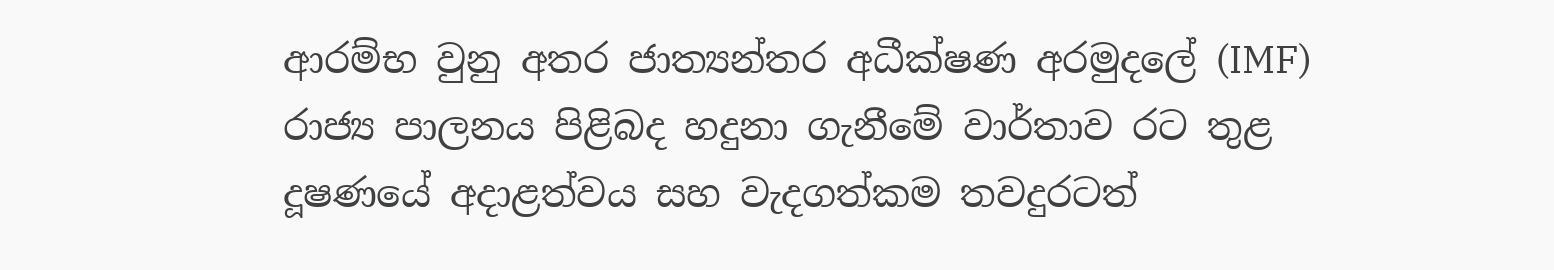ආරම්භ වුනු අතර ජාත්‍යන්තර අධීක්ෂණ අරමුදලේ (IMF) රාජ්‍ය පාලනය පිළිබද හදුනා ගැනීමේ වාර්තාව රට තුළ දූෂණයේ අදාළත්වය සහ වැදගත්කම තවදුරටත්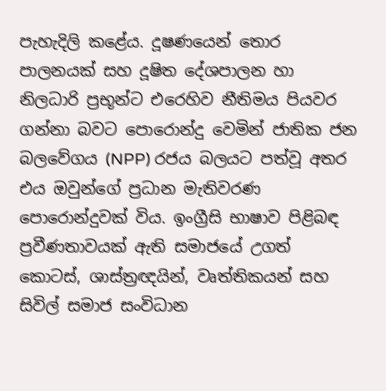පැහැදිලි කළේය. දූෂණයෙන් තොර පාලනයක් සහ දූෂිත දේශපාලන හා නිලධාරි ප්‍රභූන්ට එරෙහිව නීතිමය පියවර ගන්නා බවට පොරොන්දු වෙමින් ජාතික ජන බලවේගය (NPP) රජය බලයට පත්වූ අතර එය ඔවුන්ගේ ප්‍රධාන මැතිවරණ පොරොන්දුවක් විය. ඉංග්‍රීසි භාෂාව පිළිබඳ ප්‍රවීණතාවයක් ඇති සමාජයේ උගත් කොටස්, ශාස්ත්‍රඥයින්, වෘත්තිකයන් සහ සිවිල් සමාජ සංවිධාන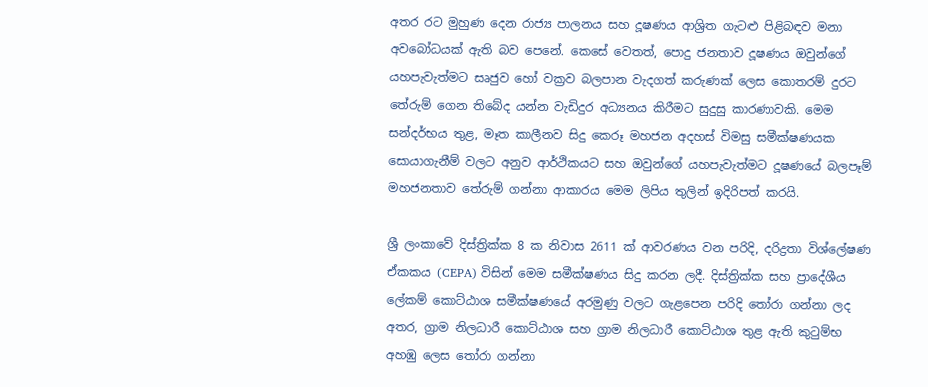අතර රට මුහුණ දෙන රාජ්‍ය පාලනය සහ දූෂණය ආශ්‍රිත ගැටළු පිළිබඳව මනා අවබෝධයක් ඇති බව පෙනේ. කෙසේ වෙතත්, පොදු ජනතාව දූෂණය ඔවුන්ගේ යහපැවැත්මට සෘජුව හෝ වක්‍රව බලපාන වැදගත් කරුණක් ලෙස කොතරම් දුරට තේරුම් ගෙන තිබේද යන්න වැඩිදුර අධ්‍යනය කිරීමට සුදුසු කාරණාවකි. මෙම සන්දර්භය තුළ, මෑත කාලීනව සිදු කෙරූ මහජන අදහස් විමසු සමීක්ෂණයක සොයාගැනීම් වලට අනුව ආර්ථිකයට සහ ඔවුන්ගේ යහපැවැත්මට දූෂණයේ බලපෑම් මහජනතාව තේරුම් ගන්නා ආකාරය මෙම ලිපිය තුලින් ඉදිරිපත් කරයි.

ශ්‍රී ලංකාවේ දිස්ත්‍රික්ක 8 ක නිවාස 2611 ක් ආවරණය වන පරිදි, දරිද්‍රතා විශ්ලේෂණ ඒකකය (CEPA) විසින් මෙම සමීක්ෂණය සිදු කරන ලදී. දිස්ත්‍රික්ක සහ ප්‍රාදේශීය ලේකම් කොට්ඨාශ සමීක්ෂණයේ අරමුණු වලට ගැළපෙන පරිදි තෝරා ගන්නා ලද අතර, ග්‍රාම නිලධාරී කොට්ඨාශ සහ ග්‍රාම නිලධාරී කොට්ඨාශ තුළ ඇති කුටුම්භ අහඹු ලෙස තෝරා ගන්නා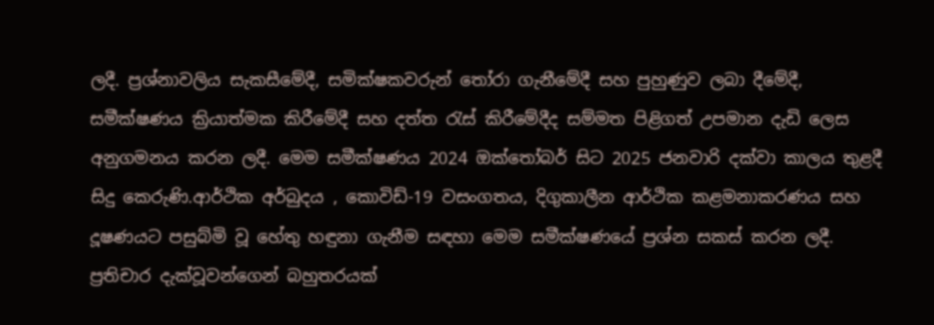ලදී. ප්‍රශ්නාවලිය සැකසීමේදී, සමික්ෂකවරුන් තෝරා ගැනීමේදී සහ පුහුණුව ලබා දීමේදී, සමීක්ෂණය ක්‍රියාත්මක කිරීමේදී සහ දත්ත රැස් කිරීමේදීද සම්මත පිළිගත් උපමාන දැඩි ලෙස අනුගමනය කරන ලදී. මෙම සමීක්ෂණය 2024 ඔක්තෝබර් සිට 2025 ජනවාරි දක්වා කාලය තුළදී සිදු කෙරුණි.ආර්ථික අර්බුදය , කොවිඩ්-19 වසංගතය, දිගුකාලීන ආර්ථික කළමනාකරණය සහ දූෂණයට පසුබ්මි වූ හේතු හඳුනා ගැනීම සඳහා මෙම සමීක්ෂණයේ ප්‍රශ්න සකස් කරන ලදී. ප්‍රතිචාර දැක්වූවන්ගෙන් බහුතරයක්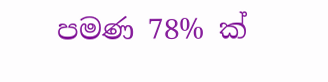පමණ 78% ක්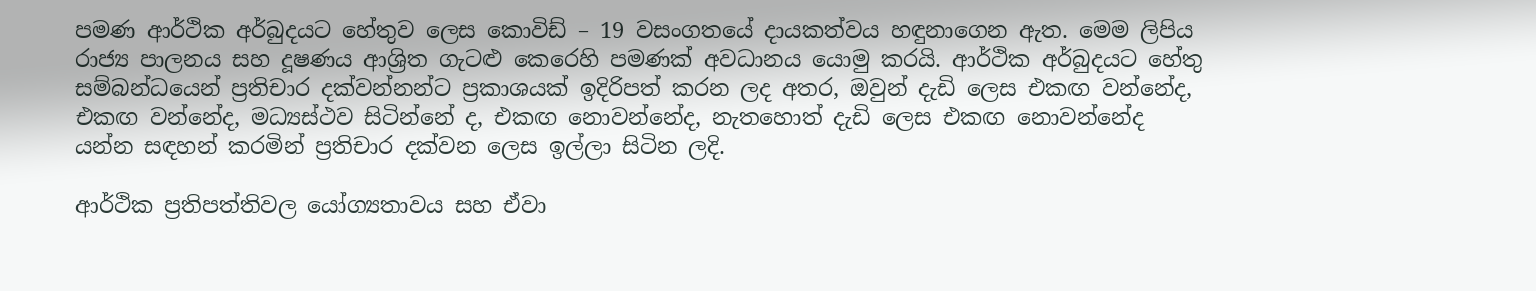පමණ ආර්ථික අර්බුදයට හේතුව ලෙස කොවිඩ් – 19 වසංගතයේ දායකත්වය හඳුනාගෙන ඇත. මෙම ලිපිය රාජ්‍ය පාලනය සහ දූෂණය ආශ්‍රිත ගැටළු කෙරෙහි පමණක් අවධානය යොමු කරයි. ආර්ථික අර්බුදයට හේතු සම්බන්ධයෙන් ප්‍රතිචාර දක්වන්නන්ට ප්‍රකාශයක් ඉදිරිපත් කරන ලද අතර, ඔවුන් දැඩි ලෙස එකඟ වන්නේද, එකඟ වන්නේද, මධ්‍යස්ථව සිටින්නේ ද, එකඟ නොවන්නේද, නැතහොත් දැඩි ලෙස එකඟ නොවන්නේද යන්න සඳහන් කරමින් ප්‍රතිචාර දක්වන ලෙස ඉල්ලා සිටින ලදි.

ආර්ථික ප්‍රතිපත්තිවල යෝග්‍යතාවය සහ ඒවා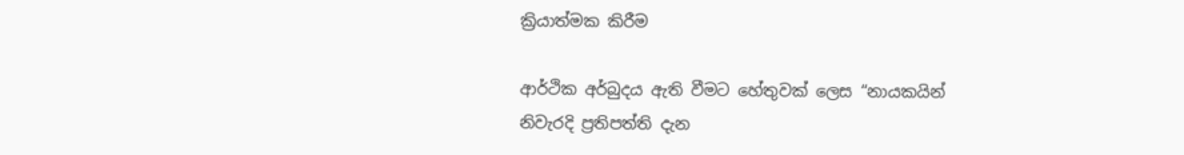ක්‍රියාත්මක කිරීම

ආර්ථික අර්බුදය ඇති වීමට හේතුවක් ලෙස “නායකයින් නිවැරදි ප්‍රතිපත්ති දැන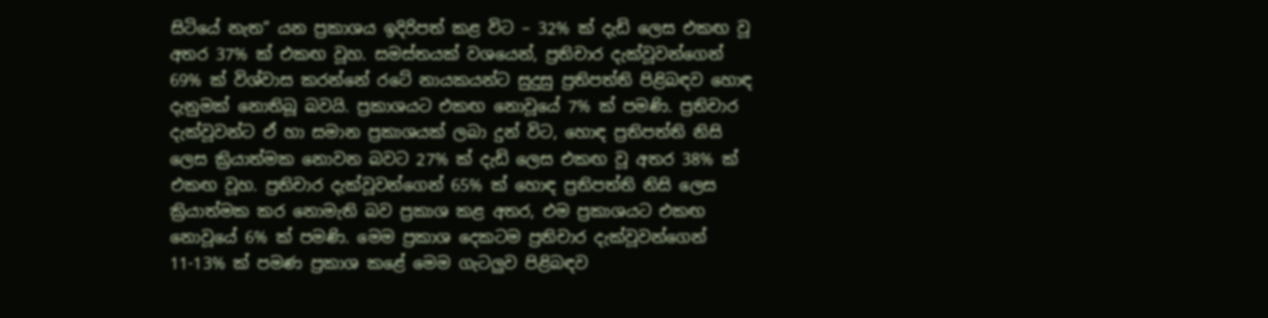සිටියේ නැත” යන ප්‍රකාශය ඉදිරිපත් කළ විට – 32% ක් දැඩි ලෙස එකඟ වූ අතර 37% ක් එකඟ වූහ. සමස්තයක් වශයෙන්, ප්‍රතිචාර දැක්වූවන්ගෙන් 69% ක් විශ්වාස කරන්නේ රටේ නායකයන්ට සුදුසු ප්‍රතිපත්ති පිළිබඳව හොඳ දැනුමක් නොතිබූ බවයි. ප්‍රකාශයට එකඟ නොවූයේ 7% ක් පමණි. ප්‍රතිචාර දැක්වූවන්ට ඒ හා සමාන ප්‍රකාශයක් ලබා දුන් විට, හොඳ ප්‍රතිපත්ති නිසි ලෙස ක්‍රියාත්මක නොවන බවට 27% ක් දැඩි ලෙස එකඟ වූ අතර 38% ක් එකඟ වූහ. ප්‍රතිචාර දැක්වූවන්ගෙන් 65% ක් හොඳ ප්‍රතිපත්ති නිසි ලෙස ක්‍රියාත්මක කර නොමැති බව ප්‍රකාශ කළ අතර, එම ප්‍රකාශයට එකඟ නොවූයේ 6% ක් පමණි. මෙම ප්‍රකාශ දෙකටම ප්‍රතිචාර දැක්වූවන්ගෙන් 11-13% ක් පමණ ප්‍රකාශ කළේ මෙම ගැටලුව පිළිබඳව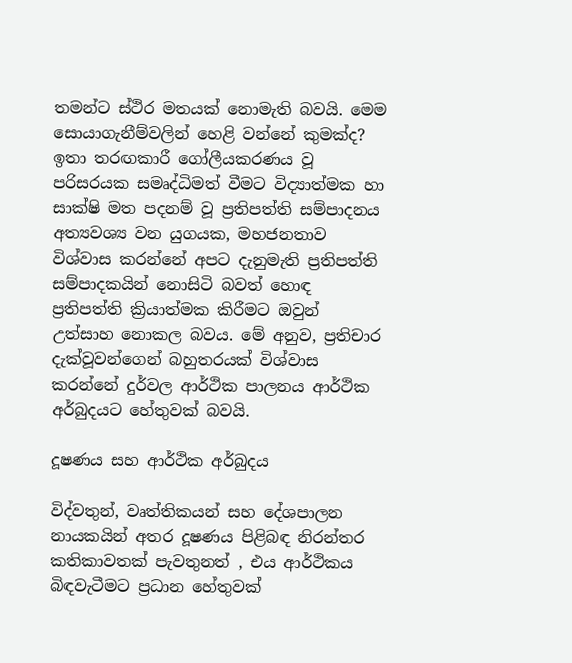තමන්ට ස්ථිර මතයක් නොමැති බවයි. මෙම සොයාගැනීම්වලින් හෙළි වන්නේ කුමක්ද? ඉතා තරඟකාරී ගෝලීයකරණය වූ පරිසරයක සමෘද්ධිමත් වීමට විද්‍යාත්මක හා සාක්ෂි මත පදනම් වූ ප්‍රතිපත්ති සම්පාදනය අත්‍යවශ්‍ය වන යුගයක, මහජනතාව විශ්වාස කරන්නේ අපට දැනුමැති ප්‍රතිපත්ති සම්පාදකයින් නොසිටි බවත් හොඳ ප්‍රතිපත්ති ක්‍රියාත්මක කිරීමට ඔවුන් උත්සාහ නොකල බවය. මේ අනුව, ප්‍රතිචාර දැක්වූවන්ගෙන් බහුතරයක් විශ්වාස කරන්නේ දුර්වල ආර්ථික පාලනය ආර්ථික අර්බුදයට හේතුවක් බවයි.

දූෂණය සහ ආර්ථික අර්බුදය

විද්වතුන්, වෘත්තිකයන් සහ දේශපාලන නායකයින් අතර දූෂණය පිළිබඳ නිරන්තර කතිකාවතක් පැවතුනත් , එය ආර්ථිකය බිඳවැටීමට ප්‍රධාන හේතුවක්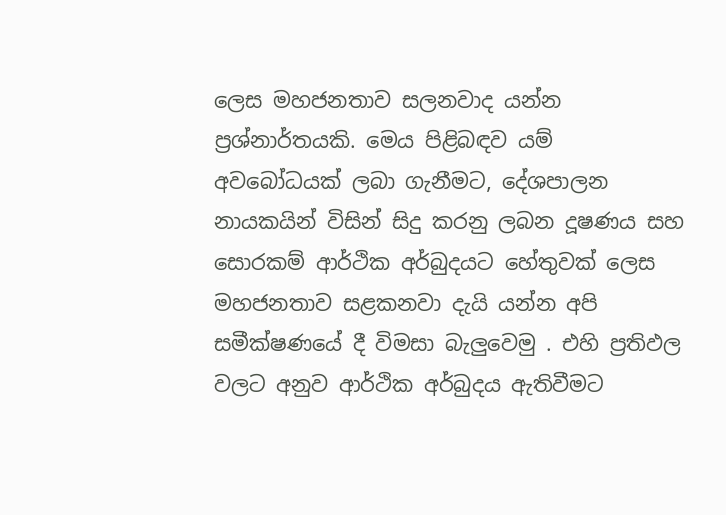ලෙස මහජනතාව සලනවාද යන්න ප්‍රශ්නාර්තයකි. මෙය පිළිබඳව යම් අවබෝධයක් ලබා ගැනීමට, දේශපාලන නායකයින් විසින් සිදු කරනු ලබන දූෂණය සහ සොරකම් ආර්ථික අර්බුදයට හේතුවක් ලෙස මහජනතාව සළකනවා දැයි යන්න අපි සමීක්ෂණයේ දී විමසා බැලුවෙමු . එහි ප්‍රතිඵල වලට අනුව ආර්ථික අර්බුදය ඇතිවීමට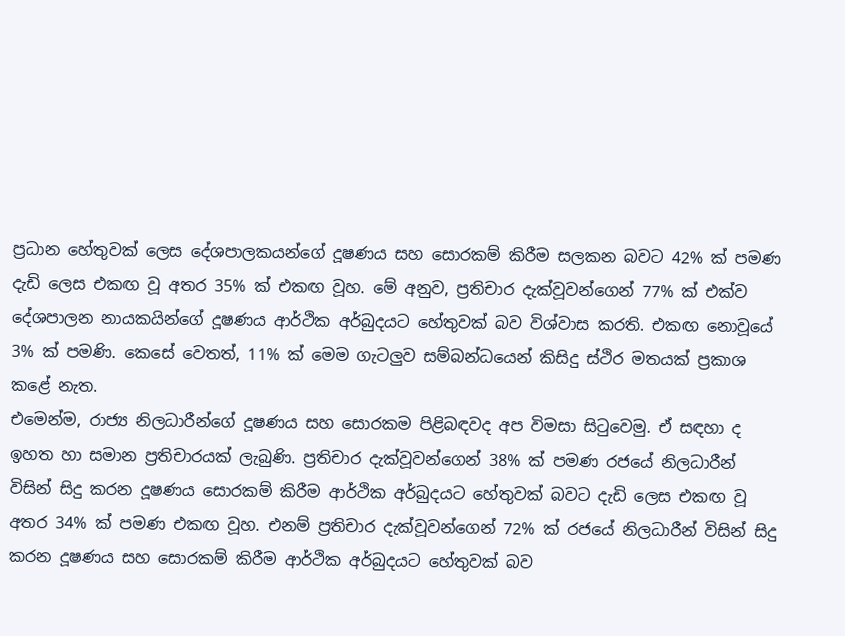ප්‍රධාන හේතුවක් ලෙස දේශපාලකයන්ගේ දූෂණය සහ සොරකම් කිරීම සලකන බවට 42% ක් පමණ දැඩි ලෙස එකඟ වූ අතර 35% ක් එකඟ වූහ. මේ අනුව, ප්‍රතිචාර දැක්වූවන්ගෙන් 77% ක් එක්ව දේශපාලන නායකයින්ගේ දූෂණය ආර්ථික අර්බුදයට හේතුවක් බව විශ්වාස කරති. එකඟ නොවූයේ 3% ක් පමණි. කෙසේ වෙතත්, 11% ක් මෙම ගැටලුව සම්බන්ධයෙන් කිසිදු ස්ථිර මතයක් ප්‍රකාශ කළේ නැත.
එමෙන්ම, රාජ්‍ය නිලධාරීන්ගේ දූෂණය සහ සොරකම පිළිබඳවද අප විමසා සිටුවෙමු. ඒ සඳහා ද ඉහත හා සමාන ප්‍රතිචාරයක් ලැබුණි. ප්‍රතිචාර දැක්වූවන්ගෙන් 38% ක් පමණ රජයේ නිලධාරීන් විසින් සිදු කරන දූෂණය සොරකම් කිරීම ආර්ථික අර්බුදයට හේතුවක් බවට දැඩි ලෙස එකඟ වූ අතර 34% ක් පමණ එකඟ වූහ. එනම් ප්‍රතිචාර දැක්වූවන්ගෙන් 72% ක් රජයේ නිලධාරීන් විසින් සිදු කරන දූෂණය සහ සොරකම් කිරීම ආර්ථික අර්බුදයට හේතුවක් බව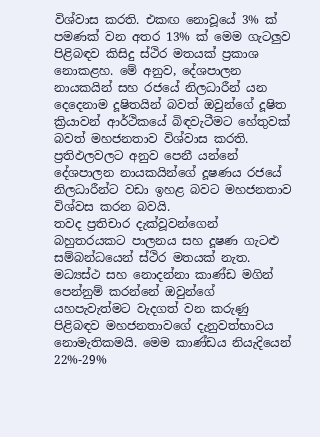විශ්වාස කරති. එකඟ නොවූයේ 3% ක් පමණක් වන අතර 13% ක් මෙම ගැටලුව පිළිබඳව කිසිදු ස්ථිර මතයක් ප්‍රකාශ නොකළහ. මේ අනුව, දේශපාලන නායකයින් සහ රජයේ නිලධාරීන් යන දෙදෙනාම දූෂිතයින් බවත් ඔවුන්ගේ දූෂිත ක්‍රියාවන් ආර්ථිකයේ බිඳවැටීමට හේතුවක් බවත් මහජනතාව විශ්වාස කරති. ප්‍රතිඵලවලට අනුව පෙනී යන්නේ දේශපාලන නායකයින්ගේ දූෂණය රජයේ නිලධාරීන්ට වඩා ඉහළ බවට මහජනතාව විශ්වස කරන බවයි.
තවද ප්‍රතිචාර දැක්වූවන්ගෙන් බහුතරයකට පාලනය සහ දූෂණ ගැටළු සම්බන්ධයෙන් ස්ථිර මතයක් නැත. මධ්‍යස්ථ සහ නොදන්නා කාණ්ඩ මගින් පෙන්නුම් කරන්නේ ඔවුන්ගේ යහපැවැත්මට වැදගත් වන කරුණු පිළිබඳව මහජනතාවගේ දැනුවත්භාවය නොමැතිකමයි. මෙම කාණ්ඩය නියැදියෙන් 22%-29%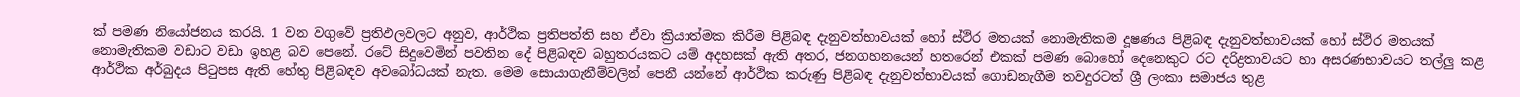ක් පමණ නියෝජනය කරයි. 1 වන වගුවේ ප්‍රතිඵලවලට අනුව, ආර්ථික ප්‍රතිපත්ති සහ ඒවා ක්‍රියාත්මක කිරීම පිළිබඳ දැනුවත්භාවයක් හෝ ස්ථිර මතයක් නොමැතිකම දූෂණය පිළිබඳ දැනුවත්භාවයක් හෝ ස්ථිර මතයක් නොමැතිකම වඩාට වඩා ඉහළ බව පෙනේ. රටේ සිදුවෙමින් පවතින දේ පිළිබඳව බහුතරයකට යම් අදහසක් ඇති අතර, ජනගහනයෙන් හතරෙන් එකක් පමණ බොහෝ දෙනෙකුට රට දරිද්‍රතාවයට හා අසරණභාවයට තල්ලු කළ ආර්ථික අර්බුදය පිටුපස ඇති හේතු පිළිබඳව අවබෝධයක් නැත. මෙම සොයාගැනීම්වලින් පෙනී යන්නේ ආර්ථික කරුණු පිළිබඳ දැනුවත්භාවයක් ගොඩනැගීම තවදුරටත් ශ්‍රී ලංකා සමාජය තුළ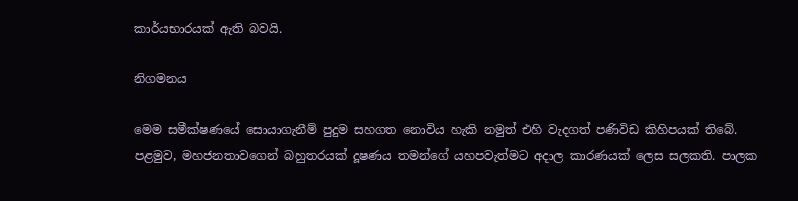කාර්යභාරයක් ඇති බවයි.

නිගමනය

මෙම සමීක්ෂණයේ සොයාගැනීම් පුදුම සහගත නොවිය හැකි නමුත් එහි වැදගත් පණිවිඩ කිහිපයක් තිබේ. පළමුව, මහජනතාවගෙන් බහුතරයක් දූෂණය තමන්ගේ යහපවැත්මට අදාල කාරණයක් ලෙස සලකති. පාලක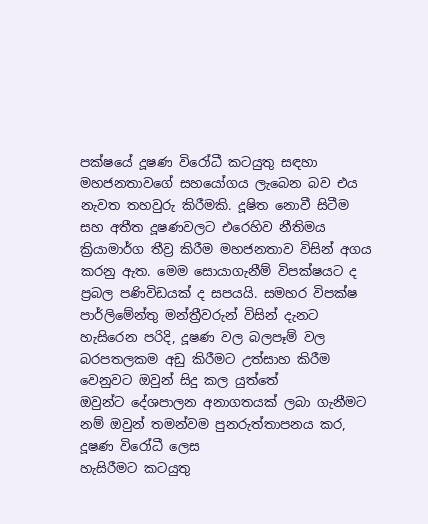පක්ෂයේ දූෂණ විරෝධී කටයුතු සඳහා මහජනතාවගේ සහයෝගය ලැබෙන බව එය නැවත තහවුරු කිරීමකි. දූෂිත නොවී සිටීම සහ අතීත දූෂණවලට එරෙහිව නීතිමය ක්‍රියාමාර්ග තීව්‍ර කිරීම මහජනතාව විසින් අගය කරනු ඇත. මෙම සොයාගැනීම් විපක්ෂයට ද ප්‍රබල පණිවිඩයක් ද සපයයි. සමහර විපක්ෂ පාර්ලිමේන්තු මන්ත්‍රීවරුන් විසින් දැනට හැසිරෙන පරිදි, දූෂණ වල බලපෑම් වල බරපතලකම අඩු කිරීමට උත්සාහ කිරීම වෙනුවට ඔවුන් සිදු කල යුත්තේ
ඔවුන්ට දේශපාලන අනාගතයක් ලබා ගැනීමට නම් ඔවුන් තමන්වම පුනරුත්තාපනය කර, දූෂණ විරෝධී ලෙස
හැසිරීමට කටයුතු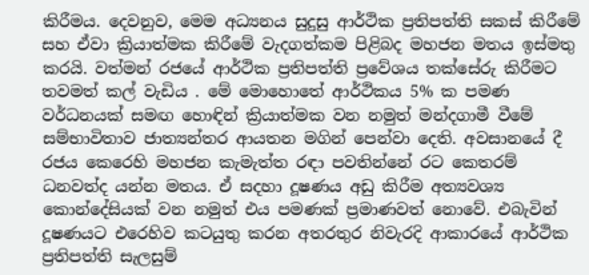කිරීමය. දෙවනුව, මෙම අධ්‍යනය සුදුසු ආර්ථික ප්‍රතිපත්ති සකස් කිරීමේ සහ ඒවා ක්‍රියාත්මක කිරීමේ වැදගත්කම පිළිබද මහජන මතය ඉස්මතු කරයි. වත්මන් රජයේ ආර්ථික ප්‍රතිපත්ති ප්‍රවේශය තක්සේරු කිරීමට තවමත් කල් වැඩිය . මේ මොහොතේ ආර්ථිකය 5% ක පමණ වර්ධනයක් සමඟ හොඳින් ක්‍රියාත්මක වන නමුත් මන්දගාමී වීමේ සම්භාවිතාව ජාත්‍යන්තර ආයතන මගින් පෙන්වා දෙති. අවසානයේ දී රජය කෙරෙහි මහජන කැමැත්ත රඳා පවතින්නේ රට කෙතරම් ධනවත්ද යන්න මතය. ඒ සදහා දූෂණය අඩු කිරීම අත්‍යවශ්‍ය කොන්දේසියක් වන නමුත් එය පමණක් ප්‍රමාණවත් නොවේ. එබැවින් දූෂණයට එරෙහිව කටයුතු කරන අතරතුර නිවැරදි ආකාරයේ ආර්ථික ප්‍රතිපත්ති සැලසුම්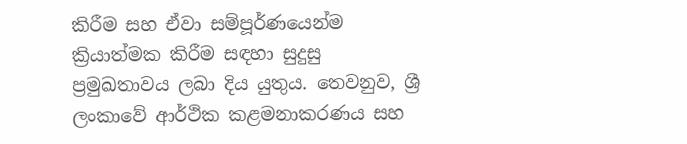කිරීම සහ ඒවා සම්පූර්ණයෙන්ම ක්‍රියාත්මක කිරීම සඳහා සුදුසු ප්‍රමුඛතාවය ලබා දිය යුතුය. තෙවනුව, ශ්‍රී ලංකාවේ ආර්ථික කළමනාකරණය සහ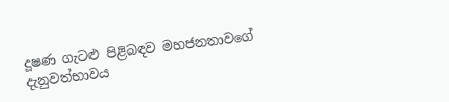දූෂණ ගැටළු පිළිබඳව මහජනතාවගේ දැනුවත්භාවය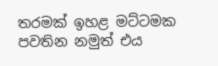තරමක් ඉහළ මට්ටමක පවතින නමුත් එය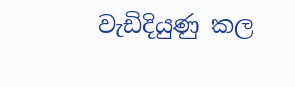වැඩිදියුණු කල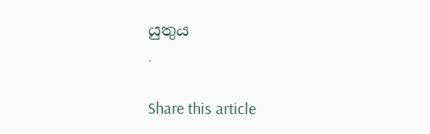යුතුය
.

Share this article